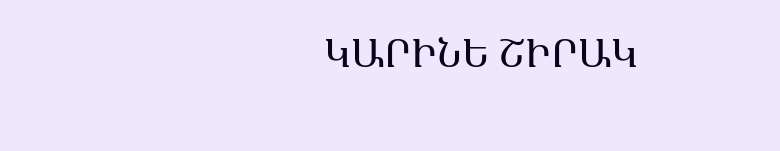ԿԱՐԻՆԵ ՇԻՐԱԿ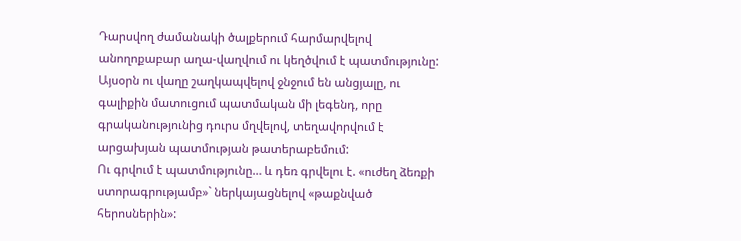Դարսվող ժամանակի ծալքերում հարմարվելով անողոքաբար աղա-վաղվում ու կեղծվում է պատմությունը: Այսօրն ու վաղը շաղկապվելով ջնջում են անցյալը, ու գալիքին մատուցում պատմական մի լեգենդ, որը գրականությունից դուրս մղվելով, տեղավորվում է արցախյան պատմության թատերաբեմում:
Ու գրվում է պատմությունը… և դեռ գրվելու է. «ուժեղ ձեռքի ստորագրությամբ»` ներկայացնելով «թաքնված հերոսներին»: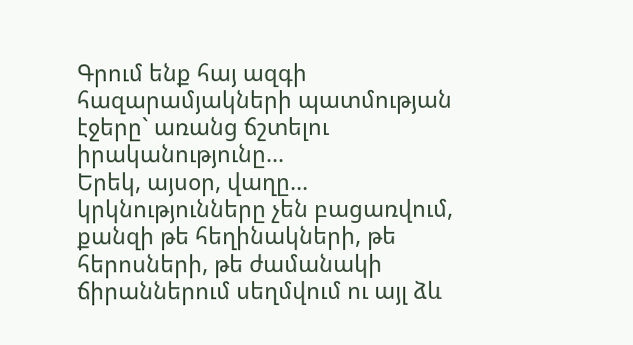Գրում ենք հայ ազգի հազարամյակների պատմության էջերը` առանց ճշտելու իրականությունը...
Երեկ, այսօր, վաղը... կրկնությունները չեն բացառվում, քանզի թե հեղինակների, թե հերոսների, թե ժամանակի ճիրաններում սեղմվում ու այլ ձև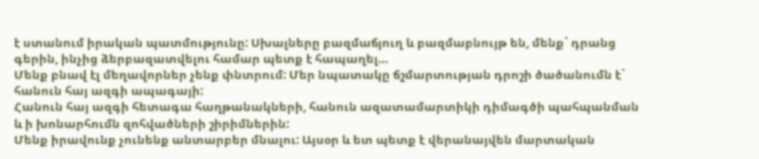է ստանում իրական պատմությունը: Սխալները բազմաճյուղ և բազմաբնույթ են, մենք` դրանց գերին, ինչից ձերբազատվելու համար պետք է հապաղել…
Մենք բնավ էլ մեղավորներ չենք փնտրում: Մեր նպատակը ճշմարտության դրոշի ծածանումն է` հանուն հայ ազգի ապագայի:
Հանուն հայ ազգի հետագա հաղթանակների, հանուն ազատամարտիկի դիմագծի պահպանման և ի խոնարհումն զոհվածների շիրիմներին:
Մենք իրավունք չունենք անտարբեր մնալու: Այսօր և ետ պետք է վերանայվեն մարտական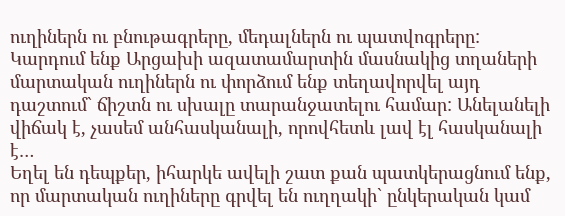ուղիներն ու բնութագրերը, մեդալներն ու պատվոգրերը:
Կարդում ենք Արցախի ազատամարտին մասնակից տղաների մարտական ուղիներն ու փորձում ենք տեղավորվել այդ դաշտում` ճիշտն ու սխալը տարանջատելու համար: Անելանելի վիճակ է, չասեմ անհասկանալի, որովհետև լավ էլ հասկանալի է…
Եղել են դեպքեր, իհարկե ավելի շատ քան պատկերացնում ենք, որ մարտական ուղիները գրվել են ուղղակի` ընկերական կամ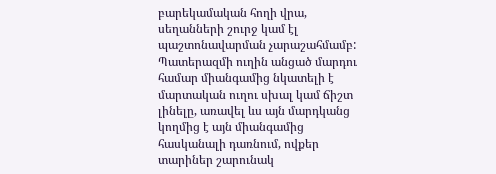բարեկամական հողի վրա, սեղանների շուրջ կամ էլ պաշտոնավարման չարաշահմամբ: Պատերազմի ուղին անցած մարդու համար միանգամից նկատելի է մարտական ուղու սխալ կամ ճիշտ լինելը, առավել ևս այն մարդկանց կողմից է այն միանգամից հասկանալի դառնում, ովքեր տարիներ շարունակ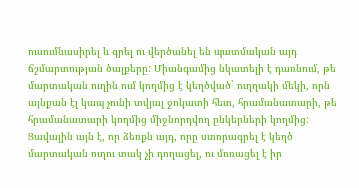ուսումնասիրել և գրել ու վերծանել են պատմական այդ ճշմարտության ծալքերը: Միանգամից նկատելի է դառնում, թե մարտական ուղին ում կողմից է կեղծված` ուղղակի մեկի, որն այնքան էլ կապ չունի տվյալ ջոկատի հետ, հրամանատարի, թե հրամանատարի կողմից միջնորդվող ընկերների կողմից: Ցավալին այն է, որ ձեռքն այդ, որը ստորագրել է կեղծ մարտական ուղու տակ չի դողացել, ու մոռացել է իր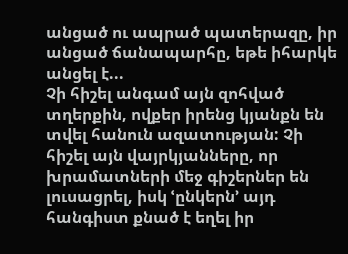անցած ու ապրած պատերազը, իր անցած ճանապարհը, եթե իհարկե անցել է...
Չի հիշել անգամ այն զոհված տղերքին, ովքեր իրենց կյանքն են տվել հանուն ազատության: Չի հիշել այն վայրկյանները, որ խրամատների մեջ գիշերներ են լուսացրել, իսկ ՙընկերն՚ այդ հանգիստ քնած է եղել իր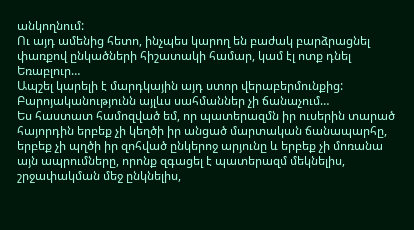անկողնում:
Ու այդ ամենից հետո, ինչպես կարող են բաժակ բարձրացնել փառքով ընկածների հիշատակի համար, կամ էլ ոտք դնել Եռաբլուր…
Ապշել կարելի է մարդկային այդ ստոր վերաբերմունքից:
Բարոյականությունն այլևս սահմաններ չի ճանաչում…
Ես հաստատ համոզված եմ, որ պատերազմն իր ուսերին տարած հայորդին երբեք չի կեղծի իր անցած մարտական ճանապարհը, երբեք չի պղծի իր զոհված ընկերոջ արյունը և երբեք չի մոռանա այն ապրումները, որոնք զգացել է պատերազմ մեկնելիս, շրջափակման մեջ ընկնելիս,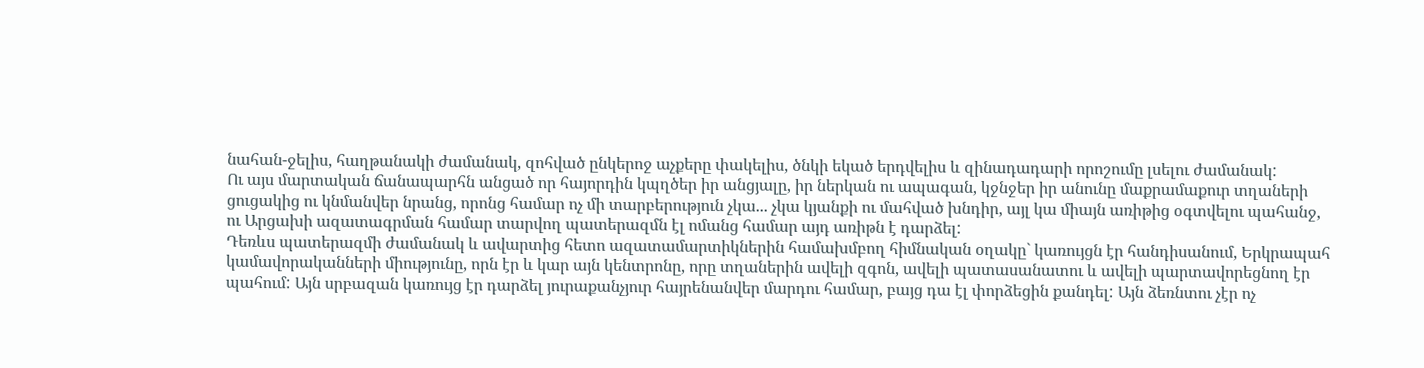նահան-ջելիս, հաղթանակի ժամանակ, զոհված ընկերոջ աչքերը փակելիս, ծնկի եկած երդվելիս և զինադադարի որոշումը լսելու ժամանակ:
Ու այս մարտական ճանապարհն անցած որ հայորդին կպղծեր իր անցյալը, իր ներկան ու ապագան, կջնջեր իր անունը մաքրամաքուր տղաների ցուցակից ու կնմանվեր նրանց, որոնց համար ոչ մի տարբերություն չկա... չկա կյանքի ու մահված խնդիր, այլ կա միայն առիթից օգտվելու պահանջ, ու Արցախի ազատագրման համար տարվող պատերազմն էլ ոմանց համար այդ առիթն է դարձել:
Դեռևս պատերազմի ժամանակ և ավարտից հետո ազատամարտիկներին համախմբող հիմնական օղակը` կառույցն էր հանդիսանում, Երկրապահ կամավորականների միությունը, որն էր և կար այն կենտրոնը, որը տղաներին ավելի զգոն, ավելի պատասանատու և ավելի պարտավորեցնող էր պահում: Այն սրբազան կառույց էր դարձել յուրաքանչյուր հայրենանվեր մարդու համար, բայց դա էլ փորձեցին քանդել: Այն ձեռնտու չէր ոչ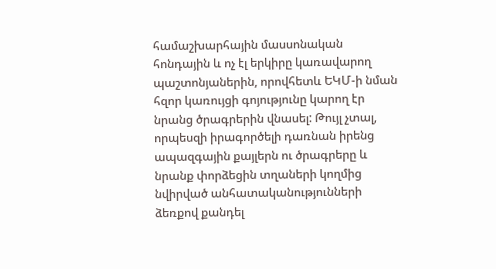համաշխարհային մասսոնական հոնդային և ոչ էլ երկիրը կառավարող պաշտոնյաներին, որովհետև ԵԿՄ-ի նման հզոր կառույցի գոյությունը կարող էր նրանց ծրագրերին վնասել: Թույլ չտալ, որպեսզի իրագործելի դառնան իրենց ապազգային քայլերն ու ծրագրերը և նրանք փորձեցին տղաների կողմից նվիրված անհատականությունների ձեռքով քանդել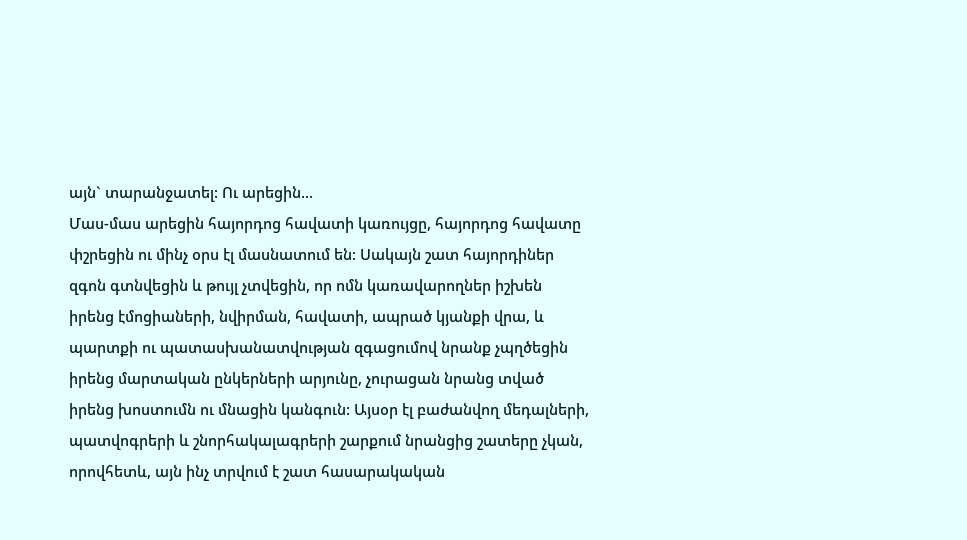այն` տարանջատել: Ու արեցին...
Մաս-մաս արեցին հայորդոց հավատի կառույցը, հայորդոց հավատը փշրեցին ու մինչ օրս էլ մասնատում են: Սակայն շատ հայորդիներ զգոն գտնվեցին և թույլ չտվեցին, որ ոմն կառավարողներ իշխեն իրենց էմոցիաների, նվիրման, հավատի, ապրած կյանքի վրա, և պարտքի ու պատասխանատվության զգացումով նրանք չպղծեցին իրենց մարտական ընկերների արյունը, չուրացան նրանց տված իրենց խոստումն ու մնացին կանգուն: Այսօր էլ բաժանվող մեդալների, պատվոգրերի և շնորհակալագրերի շարքում նրանցից շատերը չկան, որովհետև, այն ինչ տրվում է շատ հասարակական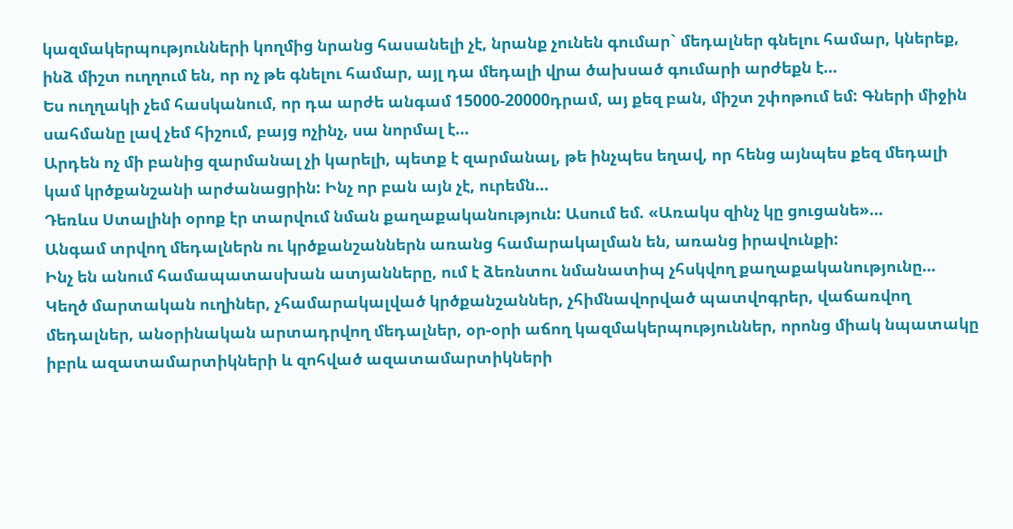կազմակերպությունների կողմից նրանց հասանելի չէ, նրանք չունեն գումար` մեդալներ գնելու համար, կներեք, ինձ միշտ ուղղում են, որ ոչ թե գնելու համար, այլ դա մեդալի վրա ծախսած գումարի արժեքն է…
Ես ուղղակի չեմ հասկանում, որ դա արժե անգամ 15000-20000դրամ, այ քեզ բան, միշտ շփոթում եմ: Գների միջին սահմանը լավ չեմ հիշում, բայց ոչինչ, սա նորմալ է…
Արդեն ոչ մի բանից զարմանալ չի կարելի, պետք է զարմանալ, թե ինչպես եղավ, որ հենց այնպես քեզ մեդալի կամ կրծքանշանի արժանացրին: Ինչ որ բան այն չէ, ուրեմն…
Դեռևս Ստալինի օրոք էր տարվում նման քաղաքականություն: Ասում եմ. «Առակս զինչ կը ցուցանե»…
Անգամ տրվող մեդալներն ու կրծքանշաններն առանց համարակալման են, առանց իրավունքի:
Ինչ են անում համապատասխան ատյանները, ում է ձեռնտու նմանատիպ չհսկվող քաղաքականությունը…
Կեղծ մարտական ուղիներ, չհամարակալված կրծքանշաններ, չհիմնավորված պատվոգրեր, վաճառվող մեդալներ, անօրինական արտադրվող մեդալներ, օր-օրի աճող կազմակերպություններ, որոնց միակ նպատակը իբրև ազատամարտիկների և զոհված ազատամարտիկների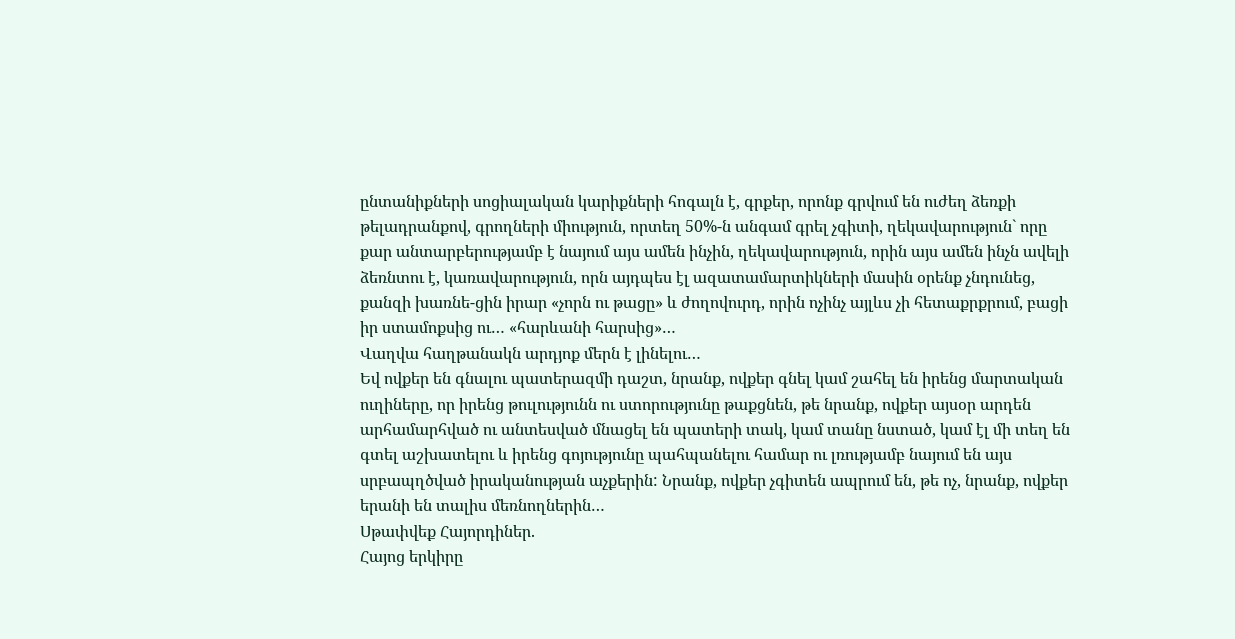ընտանիքների սոցիալական կարիքների հոգալն է, գրքեր, որոնք գրվում են ուժեղ ձեռքի թելադրանքով, գրողների միություն, որտեղ 50%-ն անգամ գրել չգիտի, ղեկավարություն` որը քար անտարբերությամբ է նայում այս ամեն ինչին, ղեկավարություն, որին այս ամեն ինչն ավելի ձեռնտու է, կառավարություն, որն այդպես էլ ազատամարտիկների մասին օրենք չնդունեց, քանզի խառնե-ցին իրար «չորն ու թացը» և ժողովուրդ, որին ոչինչ այլևս չի հետաքրքրում, բացի իր ստամոքսից ու… «հարևանի հարսից»…
Վաղվա հաղթանակն արդյոք մերն է լինելու…
Եվ ովքեր են գնալու պատերազմի դաշտ, նրանք, ովքեր գնել կամ շահել են իրենց մարտական ուղիները, որ իրենց թուլությունն ու ստորությունը թաքցնեն, թե նրանք, ովքեր այսօր արդեն արհամարհված ու անտեսված մնացել են պատերի տակ, կամ տանը նստած, կամ էլ մի տեղ են գտել աշխատելու և իրենց գոյությունը պահպանելու համար ու լռությամբ նայում են այս սրբապղծված իրականության աչքերին: Նրանք, ովքեր չգիտեն ապրում են, թե ոչ, նրանք, ովքեր երանի են տալիս մեռնողներին…
Սթափվեք Հայորդիներ.
Հայոց երկիրը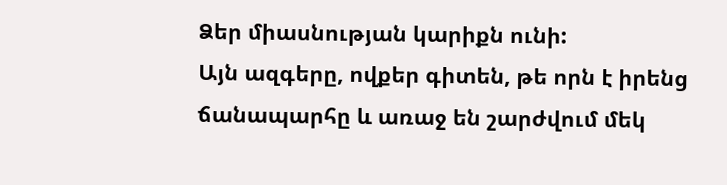Ձեր միասնության կարիքն ունի:
Այն ազգերը, ովքեր գիտեն, թե որն է իրենց ճանապարհը և առաջ են շարժվում մեկ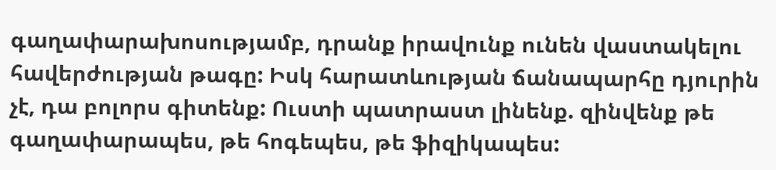գաղափարախոսությամբ, դրանք իրավունք ունեն վաստակելու հավերժության թագը: Իսկ հարատևության ճանապարհը դյուրին չէ, դա բոլորս գիտենք: Ուստի պատրաստ լինենք. զինվենք թե գաղափարապես, թե հոգեպես, թե ֆիզիկապես: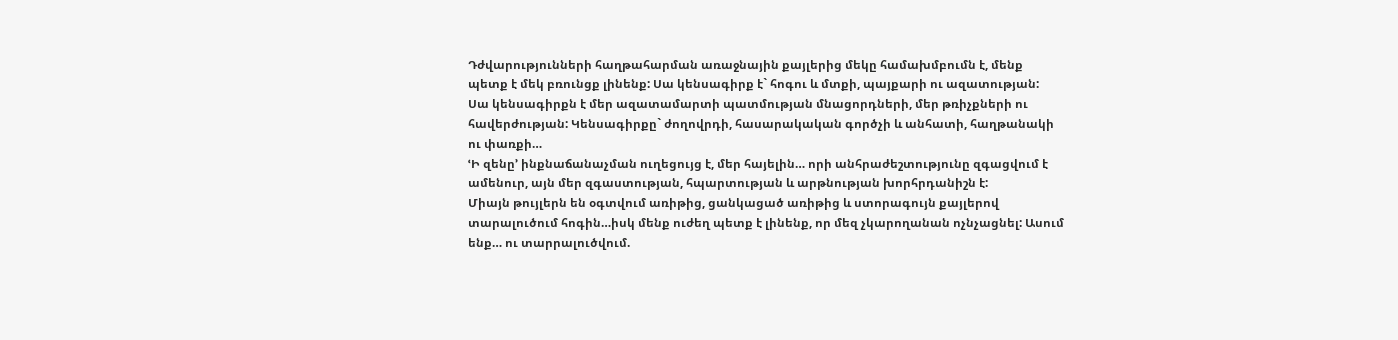Դժվարությունների հաղթահարման առաջնային քայլերից մեկը համախմբումն է, մենք պետք է մեկ բռունցք լինենք: Սա կենսագիրք է` հոգու և մտքի, պայքարի ու ազատության:
Սա կենսագիրքն է մեր ազատամարտի պատմության մնացորդների, մեր թռիչքների ու հավերժության: Կենսագիրքը` ժողովրդի, հասարակական գործչի և անհատի, հաղթանակի ու փառքի…
ՙԻ զենը՚ ինքնաճանաչման ուղեցույց է, մեր հայելին… որի անհրաժեշտությունը զգացվում է ամենուր, այն մեր զգաստության, հպարտության և արթնության խորհրդանիշն է:
Միայն թույլերն են օգտվում առիթից, ցանկացած առիթից և ստորագույն քայլերով տարալուծում հոգին…իսկ մենք ուժեղ պետք է լինենք, որ մեզ չկարողանան ոչնչացնել: Ասում ենք… ու տարրալուծվում.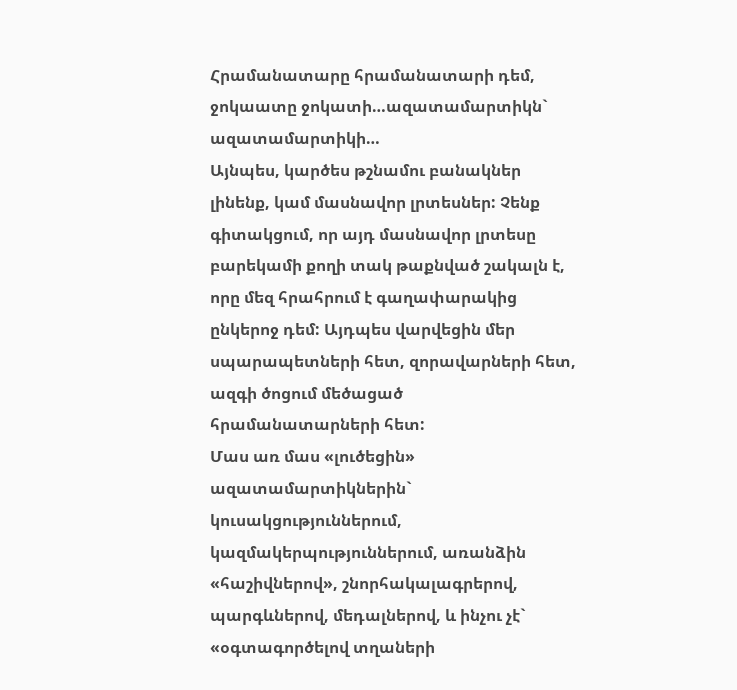Հրամանատարը հրամանատարի դեմ, ջոկաատը ջոկատի…ազատամարտիկն` ազատամարտիկի…
Այնպես, կարծես թշնամու բանակներ լինենք, կամ մասնավոր լրտեսներ: Չենք գիտակցում, որ այդ մասնավոր լրտեսը բարեկամի քողի տակ թաքնված շակալն է, որը մեզ հրահրում է գաղափարակից ընկերոջ դեմ: Այդպես վարվեցին մեր սպարապետների հետ, զորավարների հետ, ազգի ծոցում մեծացած հրամանատարների հետ:
Մաս առ մաս «լուծեցին» ազատամարտիկներին` կուսակցություններում, կազմակերպություններում, առանձին «հաշիվներով», շնորհակալագրերով, պարգևներով, մեդալներով, և ինչու չէ` «օգտագործելով տղաների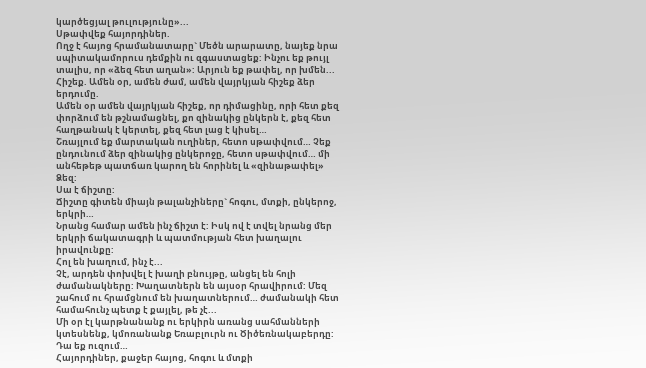կարծեցյալ թուլությունը»...
Սթափվեք հայորդիներ.
Ողջ է հայոց հրամանատարը` Մեծն արարատը, նայեք նրա սպիտակամորուս դեմքին ու զգաստացեք: Ինչու եք թույլ տալիս, որ «ձեզ հետ աղան»: Արյուն եք թափել, որ խմեն...
Հիշեք. Ամեն օր, ամեն ժամ, ամեն վայրկյան հիշեք ձեր երդումը.
Ամեն օր ամեն վայրկյան հիշեք, որ դիմացինը, որի հետ քեզ փորձում են թշնամացնել, քո զինակից ընկերն է, քեզ հետ հաղթանակ է կերտել, քեզ հետ լաց է կիսել…
Շռայլում եք մարտական ուղիներ, հետո սթափվում… Չեք ընդունում ձեր զինակից ընկերոջը, հետո սթափվում… մի անհեթեթ պատճառ կարող են հորինել և «զինաթափել» Ձեզ:
Սա է ճիշտը:
Ճիշտը գիտեն միայն թալանչիները` հոգու, մտքի, ընկերոջ, երկրի…
Նրանց համար ամեն ինչ ճիշտ է: Իսկ ով է տվել նրանց մեր երկրի ճակատագրի և պատմության հետ խաղալու իրավունքը:
Հոլ են խաղում, ինչ է...
Չէ, արդեն փոխվել է խաղի բնույթը, անցել են հոլի ժամանակները: Խաղատներն են այսօր հրավիրում: Մեզ շահում ու հրամցնում են խաղատներում… ժամանակի հետ համահունչ պետք է քայլել, թե չէ...
Մի օր էլ կարթնանանք ու երկիրն առանց սահմանների կտեսնենք, կմոռանանք Եռաբլուրն ու Ծիծեռնակաբերդը:
Դա եք ուզում…
Հայորդիներ, քաջեր հայոց, հոգու և մտքի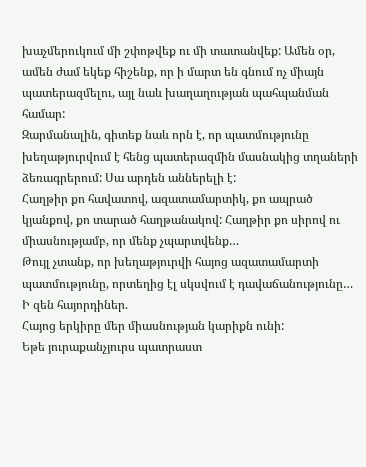խաչմերուկում մի շփոթվեք ու մի տատանվեք: Ամեն օր, ամեն ժամ եկեք հիշենք, որ ի մարտ են գնում ոչ միայն պատերազմելու, այլ նաև խաղաղության պահպանման համար:
Զարմանալին, գիտեք նաև որն է, որ պատմությունը խեղաթյուրվում է հենց պատերազմին մասնակից տղաների ձեռագրերում: Սա արդեն աններելի է:
Հաղթիր քո հավատով, ազատամարտիկ, քո ապրած կյանքով, քո տարած հաղթանակով: Հաղթիր քո սիրով ու միասնությամբ, որ մենք չպարտվենք…
Թույլ չտանք, որ խեղաթյուրվի հայոց ազատամարտի պատմությունը, որտեղից էլ սկսվում է դավաճանությունը…
Ի զեն հայորդիներ.
Հայոց երկիրը մեր միասնության կարիքն ունի:
Եթե յուրաքանչյուրս պատրաստ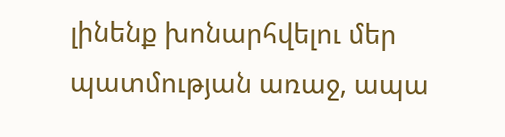լինենք խոնարհվելու մեր պատմության առաջ, ապա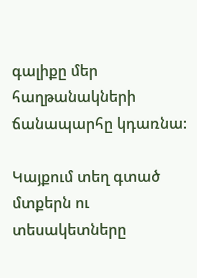գալիքը մեր հաղթանակների ճանապարհը կդառնա:

Կայքում տեղ գտած մտքերն ու տեսակետները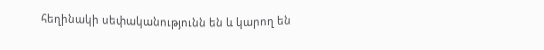հեղինակի սեփականությունն են և կարող են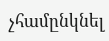չհամընկնել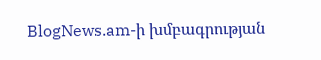BlogNews.am-ի խմբագրության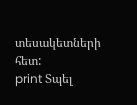տեսակետների հետ:
print Տպել